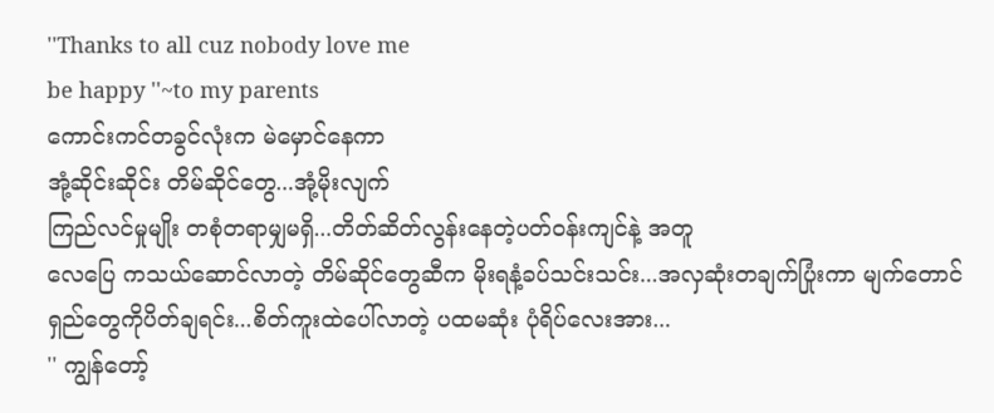''Thanks to all cuz nobody love me
be happy ''~to my parents
ကောင်းကင်တခွင်လုံးက မဲမှောင်နေကာ
အုံ့ဆိုင်းဆိုင်း တိမ်ဆိုင်တွေ...အုံ့မိုးလျက်
ကြည်လင်မှုမျိုး တစုံတရာမျှမရှိ...တိတ်ဆိတ်လွန်းနေတဲ့ပတ်ဝန်းကျင်နဲ့ အတူ
လေပြေ ကသယ်ဆောင်လာတဲ့ တိမ်ဆိုင်တွေဆီက မိုးရနံ့ခပ်သင်းသင်း...အလှဆုံးတချက်ပြုံးကာ မျက်တောင်ရှည်တွေကိုပိတ်ချရင်း...စိတ်ကူးထဲပေါ်လာတဲ့ ပထမဆုံး ပုံရိပ်လေးအား...
'' ကျွန်တော့်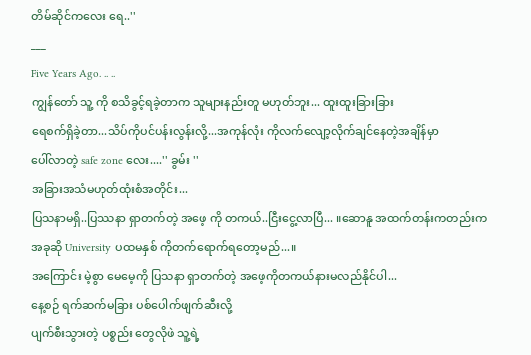တိမ်ဆိုင်ကလေး ရေ..''
___
Five Years Ago. .. ..
ကျွန်တော် သူ့ ကို စသိခွင့်ရခဲ့တာက သူများနည်းတူ မဟုတ်ဘူး... ထူးထူးခြားခြား
ရေစက်ရှိခဲ့တာ...သိပ်ကိုပင်ပန်းလွန်းလို့...အကုန်လုံး ကိုလက်လျော့လိုက်ချင်နေတဲ့အချိန်မှာ
ပေါ်လာတဲ့ safe zone လေး....'' ခွမ်း ''
အခြားအသံမဟုတ်ထုံးစံအတိုင်း...
ပြသနာမရှိ..ပြဿနာ ရှာတက်တဲ့ အဖေ့ ကို တကယ်..ငြီးငွေ့လာပြီ... ။ဆောနူ အထက်တန်းကတည်းက အခုဆို University ပထမနှစ် ကိုတက်ရောက်ရတော့မည်...။
အကြောင်း မဲ့စွာ မေမေ့ကို ပြသနာ ရှာတက်တဲ့ အဖေ့ကိုတကယ်နားမလည်နိုင်ပါ...
နေ့စဉ် ရက်ဆက်မခြား ပစ်ပေါက်ဖျက်ဆီးလို့
ပျက်စီးသွားတဲ့ ပစ္စည်း တွေလိုဖဲ သူ့ရဲ့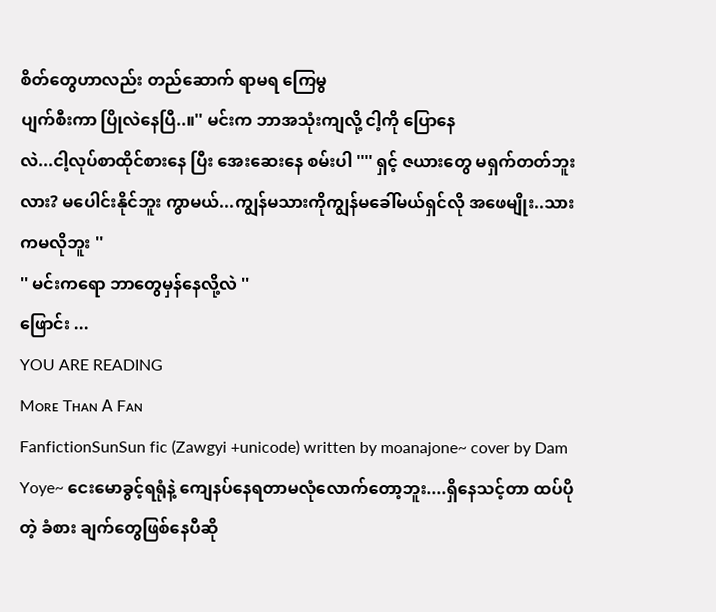စိတ်တွေဟာလည်း တည်ဆောက် ရာမရ ကြေမွ
ပျက်စီးကာ ပြိုလဲနေပြီ..။'' မင်းက ဘာအသုံးကျလို့ ငါ့ကို ပြောနေ
လဲ...ငါ့လုပ်စာထိုင်စားနေ ပြီး အေးဆေးနေ စမ်းပါ '''' ရှင့် ဇယားတွေ မရှက်တတ်ဘူးလား? မပေါင်းနိုင်ဘူး ကွာမယ်...ကျွန်မသားကိုကျွန်မခေါ်မယ်ရှင်လို အဖေမျိုး..သားကမလိုဘူး ''
'' မင်းကရော ဘာတွေမှန်နေလို့လဲ ''
ဖြောင်း ...
YOU ARE READING
Mᴏʀᴇ Tʜᴀɴ 𝖠 Fᴀɴ
FanfictionSunSun fic (Zawgyi +unicode) written by moanajone~ cover by Dam Yoye~ ငေးမောခွင့်ရရုံနဲ့ ကျေနပ်နေရတာမလုံလောက်တော့ဘူး....ရှိနေသင့်တာ ထပ်ပိုတဲ့ ခံစား ချက်တွေဖြစ်နေပီဆို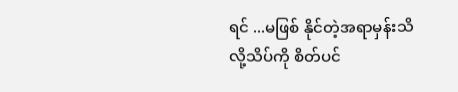ရင် ...မဖြစ် နိုင်တဲ့အရာမှန်းသိလို့သိပ်ကို စိတ်ပင်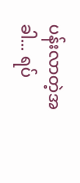ပန်းလာတဲ့အခါ... ရပ်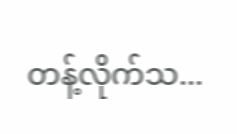တန့်လိုက်သ...